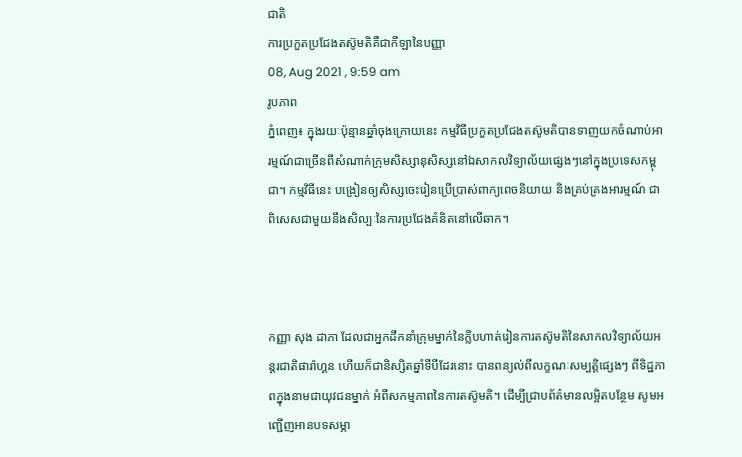ជាតិ
ការប្រកួតប្រជែងតស៊ូមតិគឺជាកីឡានៃបញ្ញា
08, Aug 2021 , 9:59 am
រូបភាព
ភ្នំពេញ៖ ក្នុងរយៈប៉ុន្មានឆ្នាំចុងក្រោយនេះ កម្មវិធីប្រកួតប្រជែងតស៊ូមតិបានទាញយកចំណាប់អារម្មណ៍ជាច្រើនពីសំណាក់ក្រុមសិស្សានុសិស្សនៅឯសាកលវិទ្យាល័យផ្សេងៗនៅក្នុងប្រទេសកម្ពុជា។ កម្មវិធីនេះ បង្រៀនឲ្យសិស្សចេះរៀនប្រើប្រាស់ពាក្យពេចនិយាយ និងគ្រប់គ្រងអារម្មណ៍ ជាពិសេសជាមួយនឹងសិល្បៈនៃការប្រជែងគំនិតនៅលើឆាក។



កញ្ញា សុង ដាភា ដែលជាអ្នកដឹកនាំក្រុមម្នាក់នៃក្លិបហាត់រៀនការតស៊ូមតិនៃសាកលវិទ្យាល័យអន្តរជាតិផារ៉ាហ្គន ហើយក៏ជានិស្សិតឆ្នាំទីបីដែរនោះ បានពន្យល់ពីលក្ខណៈសម្បត្តិផ្សេងៗ ពីទិដ្ឋភាពក្នុងនាមជាយុវជនម្នាក់ អំពីសកម្មភាពនៃការតស៊ូមតិ។ ដើម្បីជ្រាបព័ត៌មានលម្អិតបន្ថែម សូមអញ្ជើញអានបទសម្ភា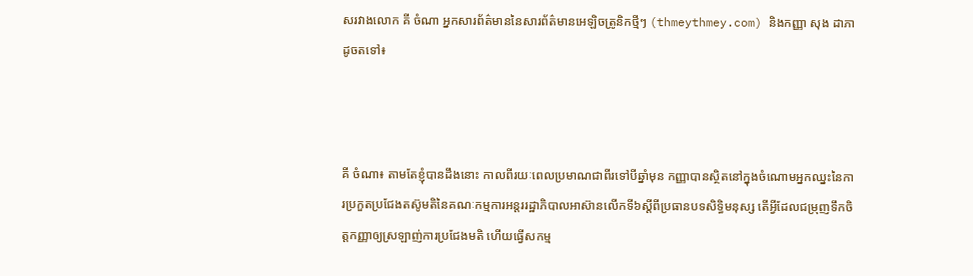សរវាងលោក គី ចំណា អ្នកសារព័ត៌មាននៃសារព័ត៌មានអេឡិចត្រូនិកថ្មីៗ (thmeythmey.com) និងកញ្ញា សុង ដាភា ដូចតទៅ៖



គី ចំណា៖ តាមតែខ្ញុំបានដឹងនោះ កាលពីរយៈពេលប្រមាណជាពីរទៅបីឆ្នាំមុន កញ្ញាបានស្ថិតនៅក្នុងចំណោមអ្នកឈ្នះនៃការប្រកួតប្រជែងតស៊ូមតិនៃគណៈកម្មការអន្តររដ្ឋាភិបាលអាស៊ានលើកទី៦ស្តីពីប្រធានបទសិទ្ធិមនុស្ស តើអ្វីដែលជម្រុញទឹកចិត្តកញ្ញាឲ្យស្រឡាញ់ការប្រជែងមតិ ហើយធ្វើសកម្ម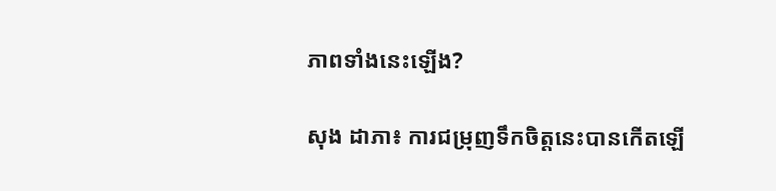ភាពទាំងនេះឡើង?

សុង ដាភា៖ ការជម្រុញទឹកចិត្តនេះបានកើតឡើ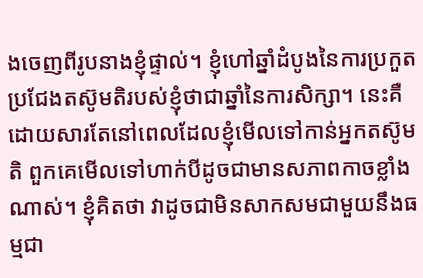ងចេញពីរូបនាងខ្ញុំផ្ទាល់។ ខ្ញុំហៅឆ្នាំដំបូងនៃការប្រកួតប្រជែងតស៊ូមតិរបស់ខ្ញុំថាជាឆ្នាំនៃការសិក្សា។ នេះគឺដោយសារតែនៅពេលដែលខ្ញុំមើលទៅកាន់អ្នកតស៊ូមតិ ពួកគេមើលទៅហាក់បីដូចជាមានសភាពកាចខ្លាំងណាស់។ ខ្ញុំគិតថា វាដូចជាមិនសាកសមជាមួយនឹងធម្មជា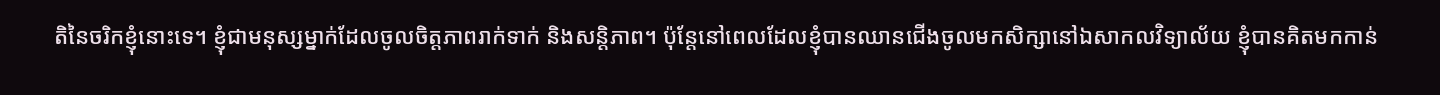តិនៃចរិកខ្ញុំនោះទេ។ ខ្ញុំជាមនុស្សម្នាក់ដែលចូលចិត្តភាពរាក់ទាក់ និងសន្តិភាព។ ប៉ុន្តែនៅពេលដែលខ្ញុំបានឈានជើងចូលមកសិក្សានៅឯសាកលវិទ្យាល័យ ខ្ញុំបានគិតមកកាន់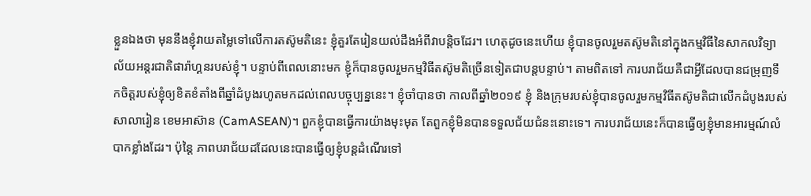ខ្លួនឯងថា មុននឹងខ្ញុំវាយតម្លៃទៅលើការតស៊ូមតិនេះ ខ្ញុំគួរតែរៀនយល់ដឹងអំពីវាបន្តិចដែរ។ ហេតុដូចនេះហើយ ខ្ញុំបានចូលរួមតស៊ូមតិនៅក្នុងកម្មវិធីនៃសាកលវិទ្យាល័យអន្តរជាតិផារ៉ាហ្គនរបស់ខ្ញុំ។ បន្ទាប់ពីពេលនោះមក ខ្ញុំក៏បានចូលរួមកម្មវិធីតស៊ូមតិច្រើនទៀតជាបន្តបន្ទាប់។ តាមពិតទៅ ការបរាជ័យគឺជាអ្វីដែលបានជម្រុញទឹកចិត្តរបស់ខ្ញុំឲ្យខិតខំតាំងពីឆ្នាំដំបូងរហូតមកដល់ពេលបច្ចុប្បន្ននេះ។ ខ្ញុំចាំបានថា កាលពីឆ្នាំ២០១៩ ខ្ញុំ និងក្រុមរបស់ខ្ញុំបានចូលរួមកម្មវិធីតស៊ូមតិជាលើកដំបូងរបស់សាលារៀន ខេមអាស៊ាន (CamASEAN)។ ពួកខ្ញុំបានធ្វើការយ៉ាងមុះមុត តែពួកខ្ញុំមិនបានទទួលជ័យជំនះនោះទេ។ ការបរាជ័យនេះក៏បានធ្វើឲ្យខ្ញុំមានអារម្មណ៍លំបាកខ្លាំងដែរ។ ប៉ុន្តៃ ភាពបរាជ័យដដែលនេះបានធ្វើឲ្យខ្ញុំបន្តដំណើរទៅ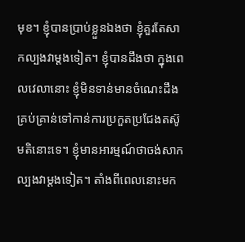មុខ។ ខ្ញុំបានប្រាប់ខ្លួនឯងថា ខ្ញុំគួរតែសាកល្បងវាម្តងទៀត។ ខ្ញុំបានដឹងថា ក្នុងពេលវេលានោះ ខ្ញុំមិនទាន់មានចំណេះដឹងគ្រប់គ្រាន់ទៅកាន់ការប្រកួតប្រជែងតស៊ូមតិនោះទេ។ ខ្ញុំមានអារម្មណ៍ថាចង់សាកល្បងវាម្តងទៀត។ តាំងពីពេលនោះមក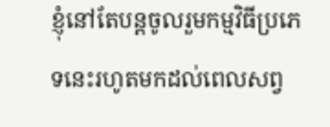ខ្ញុំនៅតែបន្តចូលរួមកម្មវិធីប្រភេទនេះរហូតមកដល់ពេលសព្វ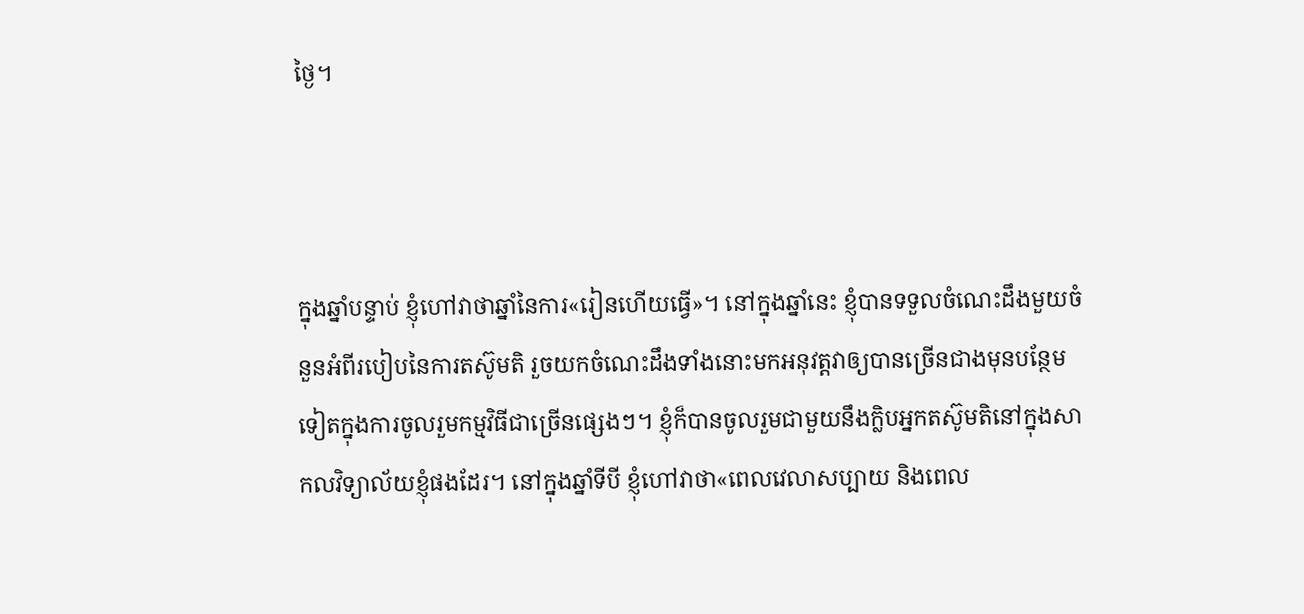ថ្ងៃ។



ក្នុងឆ្នាំបន្ទាប់ ខ្ញុំហៅវាថាឆ្នាំនៃការ«រៀនហើយធ្វើ»។ នៅក្នុងឆ្នាំនេះ ខ្ញុំបានទទួលចំណេះដឹងមួយចំនួនអំពីរបៀបនៃការតស៊ូមតិ រួចយកចំណេះដឹងទាំងនោះមកអនុវត្តវាឲ្យបានច្រើនជាងមុនបន្ថែមទៀតក្នុងការចូលរួមកម្មវិធីជាច្រើនផ្សេងៗ។ ខ្ញុំក៏បានចូលរួមជាមួយនឹងក្លិបអ្នកតស៊ូមតិនៅក្នុងសាកលវិទ្យាល័យខ្ញុំផងដែរ។ នៅក្នុងឆ្នាំទីបី ខ្ញុំហៅវាថា«ពេលវេលាសប្បាយ និងពេល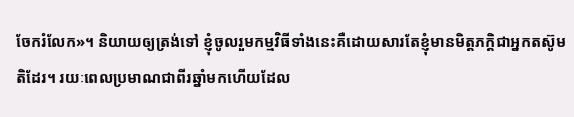ចែករំលែក»។ និយាយឲ្យត្រង់ទៅ ខ្ញុំចូលរួមកម្មវិធីទាំងនេះគឺដោយសារតែខ្ញុំមានមិត្តភក្តិជាអ្នកតស៊ូមតិដែរ។ រយៈពេលប្រមាណជាពីរឆ្នាំមកហើយដែល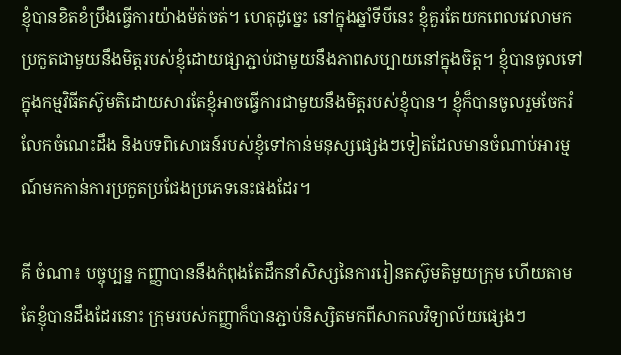ខ្ញុំបានខិតខំប្រឹងធ្វើការយ៉ាងម៉ត់ចត់។ ហេតុដូច្នេះ នៅក្នុងឆ្នាំទីបីនេះ ខ្ញុំគួរតែយកពេលវេលាមកប្រកួតជាមួយនឹងមិត្តរបស់ខ្ញុំដោយផ្សាភ្ជាប់ជាមួយនឹងភាពសប្បាយនៅក្នុងចិត្ត។ ខ្ញុំបានចូលទៅក្នុងកម្មវិធីតស៊ូមតិដោយសារតែខ្ញុំអាចធ្វើការជាមួយនឹងមិត្តរបស់ខ្ញុំបាន។ ខ្ញុំក៏បានចូលរួមចែករំលែកចំណេះដឹង និងបទពិសោធន៍របស់ខ្ញុំទៅកាន់មនុស្សផ្សេងៗទៀតដែលមានចំណាប់អារម្មណ៍មកកាន់ការប្រកួតប្រជែងប្រភេទនេះផងដែរ។

គី ចំណា៖ បច្ចុប្បន្ន កញ្ញាបាននឹងកំពុងតែដឹកនាំសិស្សនៃការរៀនតស៊ូមតិមួយក្រុម ហើយតាមតែខ្ញុំបានដឹងដែរនោះ ក្រុមរបស់កញ្ញាក៏បានភ្ជាប់និស្សិតមកពីសាកលវិទ្យាល័យផ្សេងៗ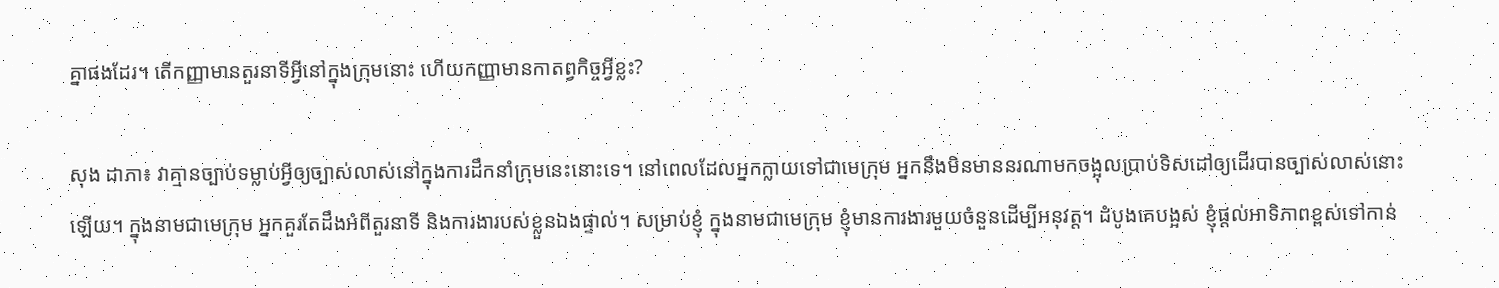គ្នាផងដែរ។ តើកញ្ញាមានតួរនាទីអ្វីនៅក្នុងក្រុមនោះ ហើយកញ្ញាមានកាតព្វកិច្ចអ្វីខ្លះ?

សុង ដាភា៖ វាគ្មានច្បាប់ទម្លាប់អ្វីឲ្យច្បាស់លាស់នៅក្នុងការដឹកនាំក្រុមនេះនោះទេ។ នៅពេលដែលអ្នកក្លាយទៅជាមេក្រុម អ្នកនឹងមិនមាននរណាមកចង្អុលប្រាប់ទិសដៅឲ្យដើរបានច្បាស់លាស់នោះឡើយ។ ក្នុងនាមជាមេក្រុម អ្នកគួរតែដឹងអំពីតួរនាទី និងការងារបស់ខ្លួនឯងផ្ទាល់។ សម្រាប់ខ្ញុំ ក្នុងនាមជាមេក្រុម ខ្ញុំមានការងារមួយចំនួនដើម្បីអនុវត្ត។ ដំបូងគេបង្អស់ ខ្ញុំផ្តល់អាទិភាពខ្ពស់ទៅកាន់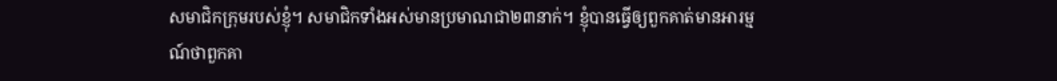សមាជិកក្រុមរបស់ខ្ញុំ។ សមាជិកទាំងអស់មានប្រមាណជា២៣នាក់។ ខ្ញុំបានធ្វើឲ្យពួកគាត់មានអារម្មណ៍ថាពួកគា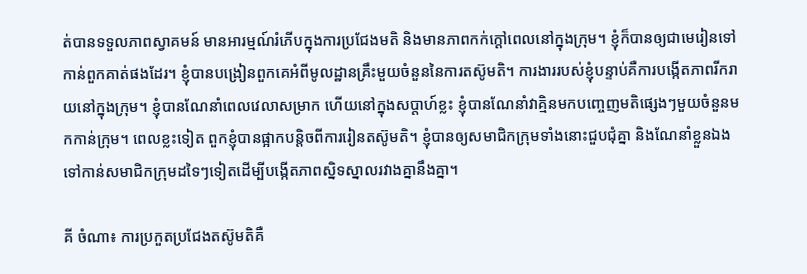ត់បានទទួលភាពស្វាគមន៍ មានអារម្មណ៍រំភើបក្នុងការប្រជែងមតិ និងមានភាពកក់ក្តៅពេលនៅក្នុងក្រុម។ ខ្ញុំក៏បានឲ្យជាមេរៀនទៅកាន់ពួកគាត់ផងដែរ។ ខ្ញុំបានបង្រៀនពួកគេអំពីមូលដ្ឋានគ្រឹះមួយចំនួននៃការតស៊ូមតិ។ ការងាររបស់ខ្ញុំបន្ទាប់គឺការបង្កើតភាពរីករាយនៅក្នុងក្រុម។ ខ្ញុំបានណែនាំពេលវេលាសម្រាក ហើយនៅក្នុងសប្តាហ៍ខ្លះ ខ្ញុំបានណែនាំវាគ្មិនមកបញ្ចេញមតិផ្សេងៗមួយចំនួនមកកាន់ក្រុម។ ពេលខ្លះទៀត ពួកខ្ញុំបានផ្អាកបន្តិចពីការរៀនតស៊ូមតិ។ ខ្ញុំបានឲ្យសមាជិកក្រុមទាំងនោះជួបជុំគ្នា និងណែនាំខ្លួនឯងទៅកាន់សមាជិកក្រុមដទៃៗទៀតដើម្បីបង្កើតភាពស្និទស្នាលរវាងគ្នានឹងគ្នា។

គី ចំណា៖ ការប្រកួតប្រជែងតស៊ូមតិគឺ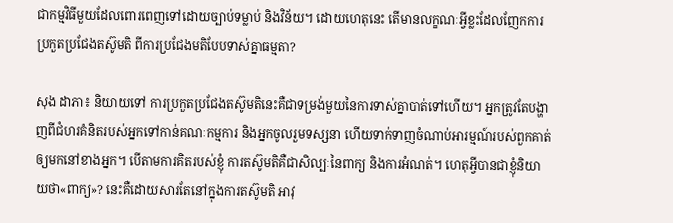ជាកម្មវិធីមួយដែលពោរពេញទៅដោយច្បាប់ទម្លាប់ និងវិន័យ។ ដោយហេតុនេះ តើមានលក្ខណៈអ្វីខ្លះដែលញែកការប្រកួតប្រជែងតស៊ូមតិ ពីការប្រជែងមតិបែបទាស់គ្នាធម្មតា?

សុង ដាភា៖ និយាយទៅ ការប្រកួតប្រជែងតស៊ូមតិនេះគឺជាទម្រង់មួយនៃការទាស់គ្នាបាត់ទៅហើយ។ អ្នកត្រូវតែបង្ហាញពីជំហរគំនិតរបស់អ្នកទៅកាន់គណៈកម្មការ និងអ្នកចូលរួមទស្សនា ហើយទាក់ទាញចំណាប់អារម្មណ៍របស់ពួកគាត់ឲ្យមកនៅខាងអ្នក។ បើតាមការគិតរបស់ខ្ញុំ ការតស៊ូមតិគឺជាសិល្បៈនៃពាក្យ និងការអំណត់។ ហេតុអ្វីបានជាខ្ញុំនិយាយថា«ពាក្យ»? នេះគឺដោយសារតែនៅក្នុងការតស៊ូមតិ អាវុ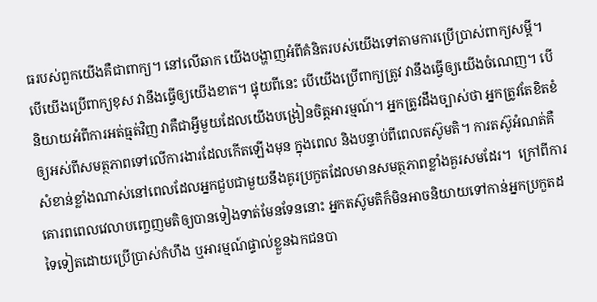ធរបស់ពួកយើងគឺជាពាក្យ។ នៅលើឆាក យើងបង្ហាញអំពីគំនិតរបស់យើងទៅតាមការប្រើប្រាស់ពាក្យសម្តី។ បើយើងប្រើពាក្យខុស វានឹងធ្វើឲ្យយើងខាត។ ផ្ទុយពីនេះ បើយើងប្រើពាក្យត្រូវ វានឹងធ្វើឲ្យយើងចំណេញ។ បើនិយាយអំពីការអត់ធ្មត់វិញ វាគឺជាអ្វីមួយដែលយើងបង្រៀនចិត្តអារម្មណ៍។ អ្នកត្រូវដឹងច្បាស់ថា អ្នកត្រូវតែខិតខំឲ្យអស់ពីសមត្ថភាពទៅលើការងារដែលកើតឡើងមុន ក្នុងពេល និងបន្ទាប់ពីពេលតស៊ូមតិ។ ការតស៊ូអំណត់គឺសំខាន់ខ្លាំងណាស់នៅពេលដែលអ្នកជួបជាមួយនឹងគូរប្រកួតដែលមានសមត្ថភាពខ្លាំងគួរសមដែរ។  ក្រៅពីការគោរពពេលវេលាបញ្ចេញមតិឲ្យបានទៀងទាត់មែនទែននោះ អ្នកតស៊ូមតិក៏មិនអាចនិយាយទៅកាន់អ្នកប្រកួតដទៃទៀតដោយប្រើប្រាស់កំហឹង ឬអារម្មណ៍ផ្ទាល់ខ្លួនឯកជនបា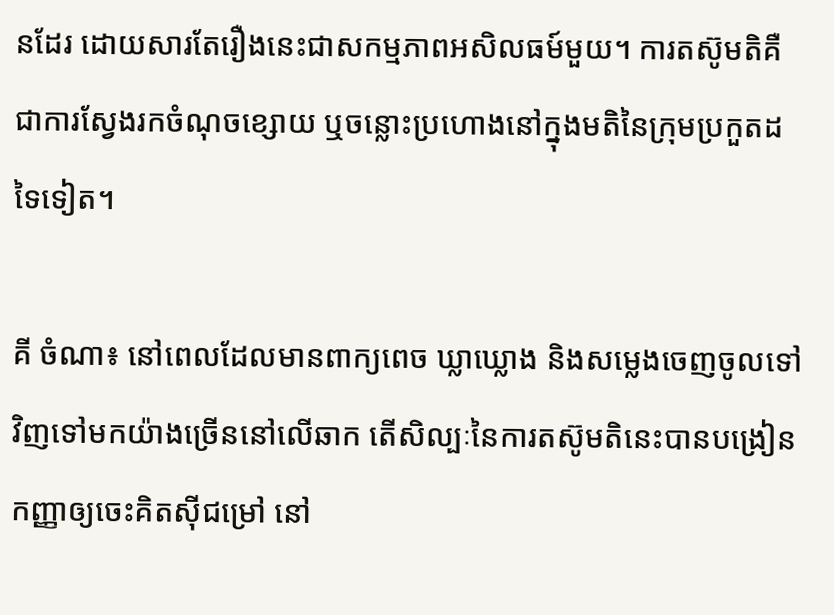នដែរ ដោយសារតែរឿងនេះជាសកម្មភាពអសិលធម៍មួយ។ ការតស៊ូមតិគឺជាការស្វែងរកចំណុចខ្សោយ ឬចន្លោះប្រហោងនៅក្នុងមតិនៃក្រុមប្រកួតដទៃទៀត។

គី ចំណា៖ នៅពេលដែលមានពាក្យពេច ឃ្លាឃ្លោង និងសម្លេងចេញចូលទៅវិញទៅមកយ៉ាងច្រើននៅលើឆាក តើសិល្បៈនៃការតស៊ូមតិនេះបានបង្រៀនកញ្ញាឲ្យចេះគិតស៊ីជម្រៅ នៅ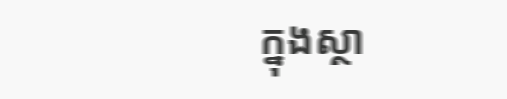ក្នុងស្ថា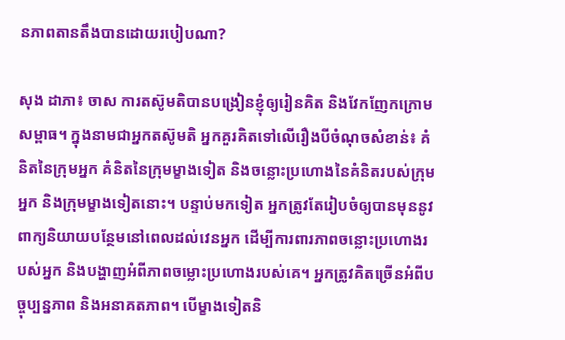នភាពតានតឹងបានដោយរបៀបណា?

សុង ដាភា៖ ចាស ការតស៊ូមតិបានបង្រៀនខ្ញុំឲ្យរៀនគិត និងវែកញែកក្រោមសម្ពាធ។ ក្នុងនាមជាអ្នកតស៊ូមតិ អ្នកគួរគិតទៅលើរឿងបីចំណុចសំខាន់៖ គំនិតនៃក្រុមអ្នក គំនិតនៃក្រុមម្ខាងទៀត និងចន្លោះប្រហោងនៃគំនិតរបស់ក្រុមអ្នក និងក្រុមម្ខាងទៀតនោះ។ បន្ទាប់មកទៀត អ្នកត្រូវតែរៀបចំឲ្យបានមុននូវពាក្យនិយាយបន្ថែមនៅពេលដល់វេនអ្នក ដើម្បីការពារភាពចន្លោះប្រហោងរបស់អ្នក និងបង្ហាញអំពីភាពចម្លោះប្រហោងរបស់គេ។ អ្នកត្រូវគិតច្រើនអំពីបច្ចុប្បន្នភាព និងអនាគតភាព។ បើម្ខាងទៀតនិ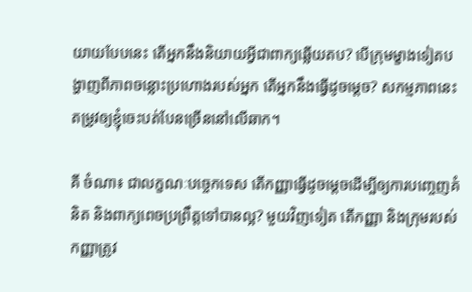យាយបែបនេះ តើអ្នកនឹងនិយាយអ្វីជាពាក្យឆ្លើយតប? បើក្រុមម្ខាងទៀតបង្ហាញពីភាពចន្លោះប្រហោងរបស់អ្នក តើអ្នកនឹងធ្វើដូចម្តេច? សកម្មភាពនេះតម្រូវឲ្យខ្ញុំចេះបត់បែនច្រើននៅលើឆាក។

គី ចំណា៖ ជាលក្ខណៈបច្ចេកទេស តើកញ្ញាធ្វើដូចម្តេចដើម្បីឲ្យការបញ្ចេញគំនិត និងពាក្យពេចប្រព្រឹត្តទៅបានល្អ? មួយវិញទៀត តើកញ្ញា និងក្រុមរបស់កញ្ញាត្រូវ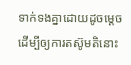ទាក់ទងគ្នាដោយដូចម្តេច ដើម្បីឲ្យការតស៊ូមតិនោះ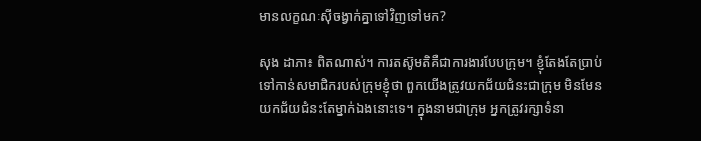មានលក្ខណៈស៊ីចង្វាក់គ្នាទៅវិញទៅមក?

សុង ដាភា៖ ពិតណាស់។ ការតស៊ូមតិគឺជាការងារបែបក្រុម។ ខ្ញុំតែងតែប្រាប់ទៅកាន់សមាជិករបស់ក្រុមខ្ញុំថា ពួកយើងត្រូវយកជ័យជំនះជាក្រុម មិនមែនយកជ័យជំនះតែម្នាក់ឯងនោះទេ។ ក្នុងនាមជាក្រុម អ្នកត្រូវរក្សាទំនា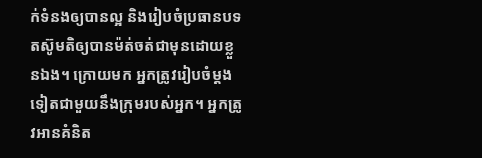ក់ទំនងឲ្យបានល្អ និងរៀបចំប្រធានបទតស៊ូមតិឲ្យបានម៉ត់ចត់ជាមុនដោយខ្លួនឯង។ ក្រោយមក អ្នកត្រូវរៀបចំម្តងទៀតជាមួយនឹងក្រុមរបស់អ្នក។ អ្នកត្រូវអានគំនិត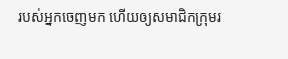របស់អ្នកចេញមក ហើយឲ្យសមាជិកក្រុមរ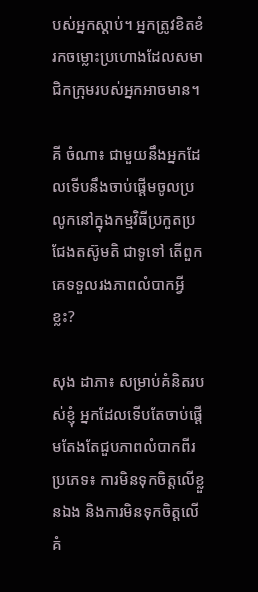បស់អ្នកស្តាប់។ អ្នកត្រូវខិតខំរកចម្លោះប្រហោងដែលសមាជិកក្រុមរបស់អ្នកអាចមាន។

គី ចំណា៖ ជាមួយនឹងអ្នកដែលទើបនឹងចាប់ផ្តើមចូលប្រលូកនៅក្នុងកម្មវិធីប្រកួតប្រជែងតស៊ូមតិ ជាទូទៅ តើពួកគេទទួលរងភាពលំបាកអ្វីខ្លះ?

សុង ដាភា៖ សម្រាប់គំនិតរបស់ខ្ញុំ អ្នកដែលទើបតែចាប់ផ្តើមតែងតែជួបភាពលំបាកពីរប្រភេទ៖ ការមិនទុកចិត្តលើខ្លួនឯង និងការមិនទុកចិត្តលើគំ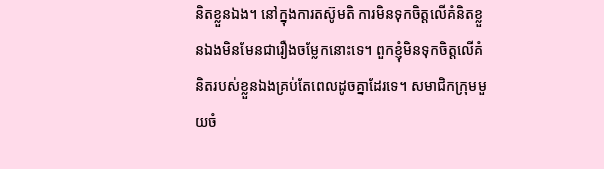និតខ្លួនឯង។ នៅក្នុងការតស៊ូមតិ ការមិនទុកចិត្តលើគំនិតខ្លួនឯងមិនមែនជារឿងចម្លែកនោះទេ។ ពួកខ្ញុំមិនទុកចិត្តលើគំនិតរបស់ខ្លួនឯងគ្រប់តែពេលដូចគ្នាដែរទេ។ សមាជិកក្រុមមួយចំ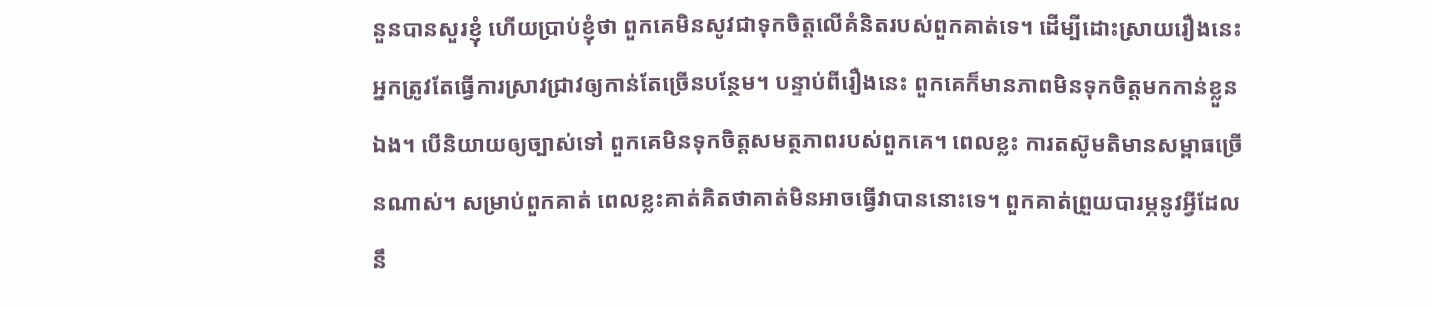នួនបានសួរខ្ញុំ ហើយប្រាប់ខ្ញុំថា ពួកគេមិនសូវជាទុកចិត្តលើគំនិតរបស់ពួកគាត់ទេ។ ដើម្បីដោះស្រាយរឿងនេះ អ្នកត្រូវតែធ្វើការស្រាវជ្រាវឲ្យកាន់តែច្រើនបន្ថែម។ បន្ទាប់ពីរឿងនេះ ពួកគេក៏មានភាពមិនទុកចិត្តមកកាន់ខ្លួនឯង។ បើនិយាយឲ្យច្បាស់ទៅ ពួកគេមិនទុកចិត្តសមត្ថភាពរបស់ពួកគេ។ ពេលខ្លះ ការតស៊ូមតិមានសម្ពាធច្រើនណាស់។ សម្រាប់ពួកគាត់ ពេលខ្លះគាត់គិតថាគាត់មិនអាចធ្វើវាបាននោះទេ។ ពួកគាត់ព្រួយបារម្ភនូវអ្វីដែលនឹ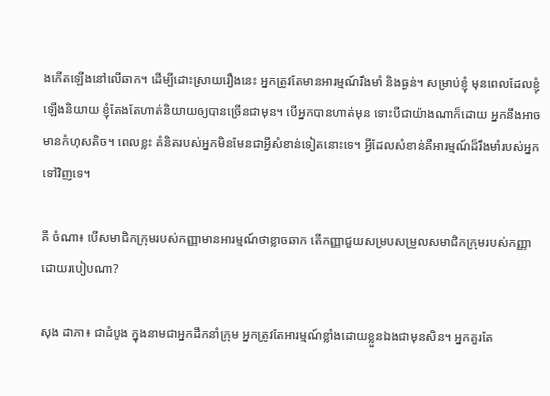ងកើតឡើងនៅលើឆាក។ ដើម្បីដោះស្រាយរឿងនេះ អ្នកត្រូវតែមានអារម្មណ៍រឹងមាំ និងធ្ងន់។ សម្រាប់ខ្ញុំ មុនពេលដែលខ្ញុំឡើងនិយាយ ខ្ញុំតែងតែហាត់និយាយឲ្យបានច្រើនជាមុន។ បើអ្នកបានហាត់មុន ទោះបីជាយ៉ាងណាក៏ដោយ អ្នកនឹងអាចមានកំហុសតិច។ ពេលខ្លះ គំនិតរបស់អ្នកមិនមែនជាអ្វីសំខាន់ទៀតនោះទេ។ អ្វីដែលសំខាន់គឺអារម្មណ៍ដ៏រឹងមាំរបស់អ្នកទៅវិញទេ។

គី ចំណា៖ បើសមាជិកក្រុមរបស់កញ្ញាមានអារម្មណ៍ថាខ្លាចឆាក តើកញ្ញាជួយសម្របសម្រួលសមាជិកក្រុមរបស់កញ្ញាដោយរបៀបណា?

សុង ដាភា៖ ជាដំបូង ក្នុងនាមជាអ្នកដឹកនាំក្រុម អ្នកត្រូវតែអារម្មណ៍ខ្លាំងដោយខ្លួនឯងជាមុនសិន។ អ្នកគួរតែ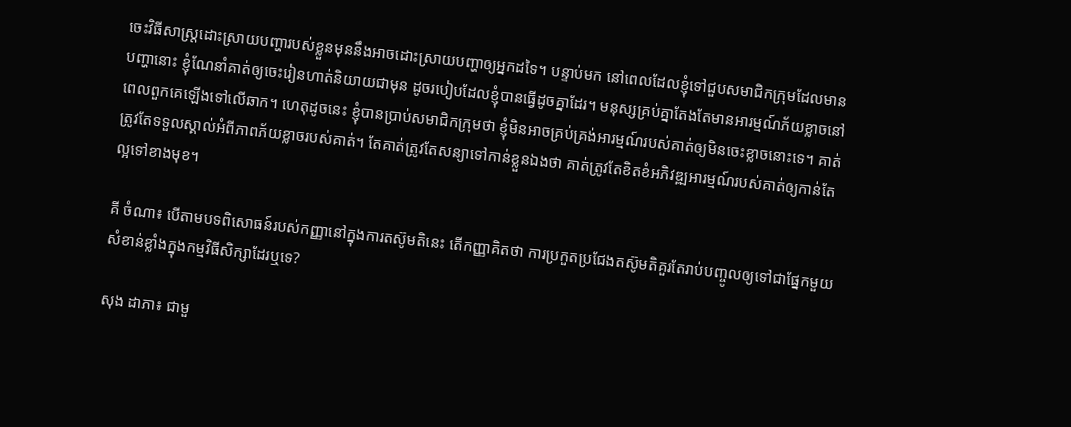ចេះវិធីសាស្រ្តដោះស្រាយបញ្ហារបស់ខ្លួនមុននឹងអាចដោះស្រាយបញ្ហាឲ្យអ្នកដទៃ។ បន្ទាប់មក នៅពេលដែលខ្ញុំទៅជួបសមាជិកក្រុមដែលមានបញ្ហានោះ ខ្ញុំណែនាំគាត់ឲ្យចេះរៀនហាត់និយាយជាមុន ដូចរបៀបដែលខ្ញុំបានធ្វើដូចគ្នាដែរ។ មនុស្សគ្រប់គ្នាតែងតែមានអារម្មណ៍ភ័យខ្លាចនៅពេលពួកគេឡើងទៅលើឆាក។ ហេតុដូចនេះ ខ្ញុំបានប្រាប់សមាជិកក្រុមថា ខ្ញុំមិនអាចគ្រប់គ្រង់អារម្មណ៍របស់គាត់ឲ្យមិនចេះខ្លាចនោះទេ។ គាត់ត្រូវតែទទួលស្គាល់អំពីភាពភ័យខ្លាចរបស់គាត់។ តែគាត់ត្រូវតែសន្យាទៅកាន់ខ្លួនឯងថា គាត់ត្រូវតែខិតខំអភិវឌ្ឍអារម្មណ៍របស់គាត់ឲ្យកាន់តែល្អទៅខាងមុខ។

គី ចំណា៖ បើតាមបទពិសោធន៍របស់កញ្ញានៅក្នុងការតស៊ូមតិនេះ តើកញ្ញាគិតថា ការប្រកួតប្រជែងតស៊ូមតិគួរតែរាប់បញ្ចូលឲ្យទៅជាផ្នែកមួយសំខាន់ខ្លាំងក្នុងកម្មវិធីសិក្សាដែរឬទេ?

សុង ដាភា៖ ជាមួ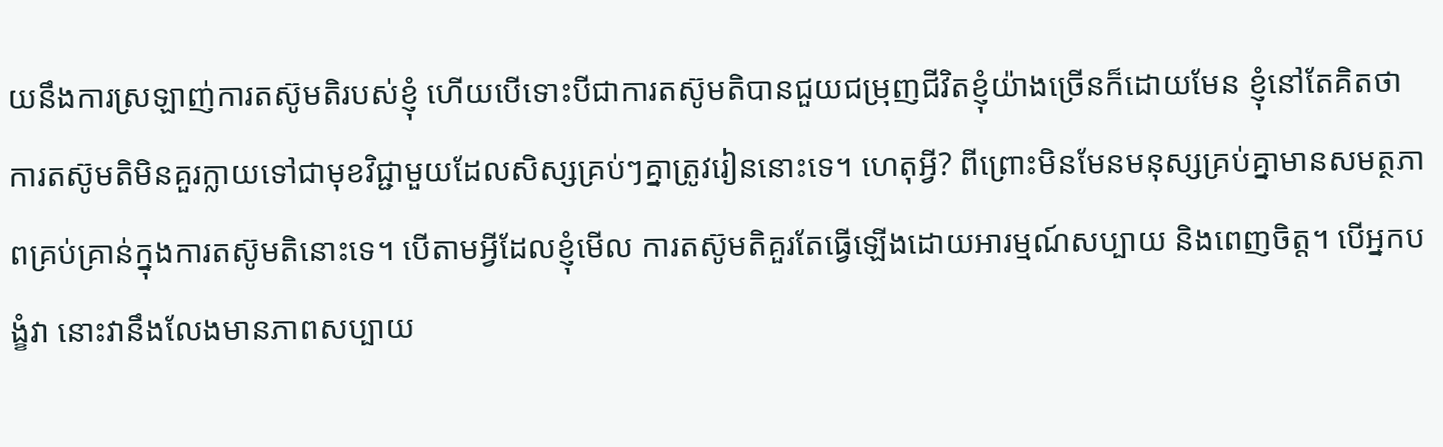យនឹងការស្រឡាញ់ការតស៊ូមតិរបស់ខ្ញុំ ហើយបើទោះបីជាការតស៊ូមតិបានជួយជម្រុញជីវិតខ្ញុំយ៉ាងច្រើនក៏ដោយមែន ខ្ញុំនៅតែគិតថាការតស៊ូមតិមិនគួរក្លាយទៅជាមុខវិជ្ជាមួយដែលសិស្សគ្រប់ៗគ្នាត្រូវរៀននោះទេ។ ហេតុអ្វី? ពីព្រោះមិនមែនមនុស្សគ្រប់គ្នាមានសមត្ថភាពគ្រប់គ្រាន់ក្នុងការតស៊ូមតិនោះទេ។ បើតាមអ្វីដែលខ្ញុំមើល ការតស៊ូមតិគួរតែធ្វើឡើងដោយអារម្មណ៍សប្បាយ និងពេញចិត្ត។ បើអ្នកបង្ខំវា នោះវានឹងលែងមានភាពសប្បាយ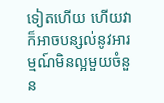ទៀតហើយ ហើយវាក៏អាចបន្សល់នូវអារម្មណ៍មិនល្អមួយចំនួន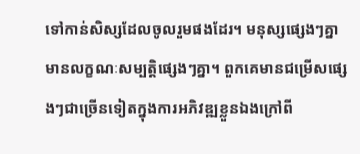ទៅកាន់សិស្សដែលចូលរួមផងដែរ។ មនុស្សផ្សេងៗគ្នា មានលក្ខណៈសម្បត្តិផ្សេងៗគ្នា។ ពួកគេមានជម្រើសផ្សេងៗជាច្រើនទៀតក្នុងការអភិវឌ្ឍខ្លួនឯងក្រៅពី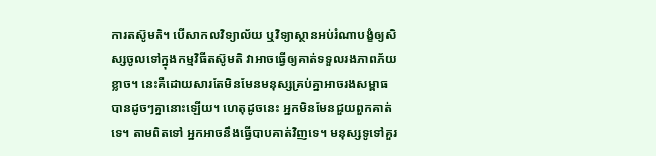ការតស៊ូមតិ។ បើសាកលវិទ្យាល័យ ឬវិទ្យាស្ថានអប់រំណាបង្ខំឲ្យសិស្សចូលទៅក្នុងកម្មវិធីតស៊ូមតិ វាអាចធ្វើឲ្យគាត់ទទួលរងភាពភ័យខ្លាច។ នេះគឺដោយសារតែមិនមែនមនុស្សគ្រប់គ្នាអាចរងសម្ពាធបានដូចៗគ្នានោះឡើយ។ ហេតុដូចនេះ អ្នកមិនមែនជួយពួកគាត់ទេ។ តាមពិតទៅ អ្នកអាចនឹងធ្វើបាបគាត់វិញទេ។ មនុស្សទូទៅគួរ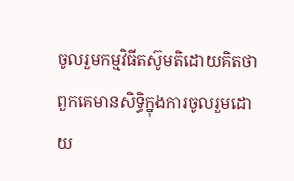ចូលរួមកម្មវិធីតស៊ូមតិដោយគិតថាពួកគេមានសិទ្ធិក្នុងការចូលរួមដោយ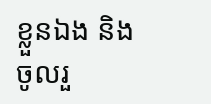ខ្លួនឯង និងចូលរួ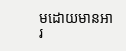មដោយមានអារ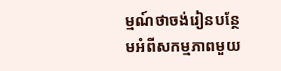ម្មណ៍ថាចង់រៀនបន្ថែមអំពីសកម្មភាពមួយ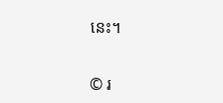នេះ។


© រ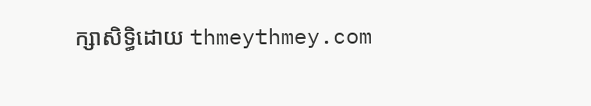ក្សាសិទ្ធិដោយ thmeythmey.com